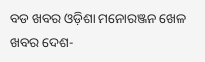ବଡ ଖବର ଓଡ଼ିଶା ମନୋରଞ୍ଜନ ଖେଳ ଖବର ଦେଶ-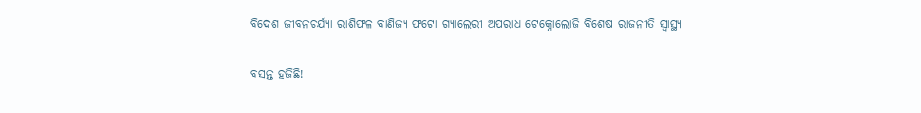ବିଦେଶ ଜୀବନଚର୍ଯ୍ୟା ରାଶିଫଳ ବାଣିଜ୍ୟ ଫଟୋ ଗ୍ୟାଲେରୀ ଅପରାଧ ଟେକ୍ନୋଲୋଜି ବିଶେଷ ରାଜନୀତି ସ୍ଵାସ୍ଥ୍ୟ

ବସନ୍ତ ହଜିଛି!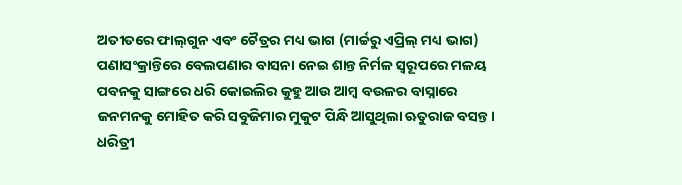ଅତୀତରେ ଫାଲ୍‌‌ଗୁନ ଏବଂ ଚୈତ୍ରର ମଧ୍ୟ ଭାଗ (ମାର୍ଚ୍ଚରୁ ଏପ୍ରିଲ୍‌‌ ମଧ୍ୟ ଭାଗ) ପଣାସଂକ୍ରାନ୍ତିରେ ବେଲପଣାର ବାସନା ନେଇ ଶାନ୍ତ ନିର୍ମଳ ସ୍ୱରୂପରେ ମଳୟ ପବନକୁ ସାଙ୍ଗରେ ଧରି କୋଇଲିର କୁହୁ ଆଉ ଆମ୍ୱ ବଉଳର ବାସ୍ନାରେ ଜନମନକୁ ମୋହିତ କରି ସବୁଜିମାର ମୁକୁଟ ପିନ୍ଧି ଆସୁଥିଲା ଋତୁରାଜ ବସନ୍ତ। ଧରିତ୍ରୀ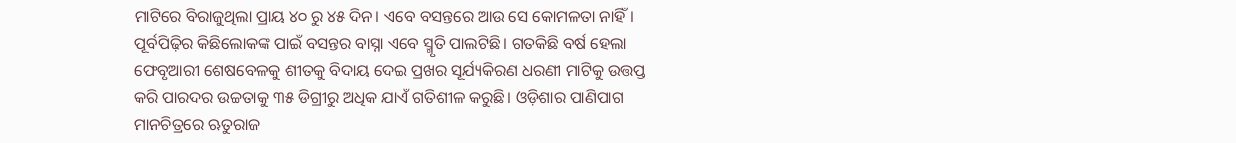ମାଟିରେ ବିରାଜୁଥିଲା ପ୍ରାୟ ୪୦ ରୁ ୪୫ ଦିନ। ଏବେ ବସନ୍ତରେ ଆଉ ସେ କୋମଳତା ନାହିଁ। ପୂର୍ବପିଢ଼ିର କିଛିଲୋକଙ୍କ ପାଇଁ ବସନ୍ତର ବାସ୍ନା ଏବେ ସ୍ମୃତି ପାଲଟିଛି। ଗତକିଛି ବର୍ଷ ହେଲା ଫେବୃଆରୀ ଶେଷବେଳକୁ ଶୀତକୁ ବିଦାୟ ଦେଇ ପ୍ରଖର ସୂର୍ଯ୍ୟକିରଣ ଧରଣୀ ମାଟିକୁ ଉତ୍ତପ୍ତ କରି ପାରଦର ଉଚ୍ଚତାକୁ ୩୫ ଡିଗ୍ରୀରୁ ଅଧିକ ଯାଏଁ ଗତିଶୀଳ କରୁଛି। ଓଡ଼ିଶାର ପାଣିପାଗ ମାନଚିତ୍ରରେ ଋତୁରାଜ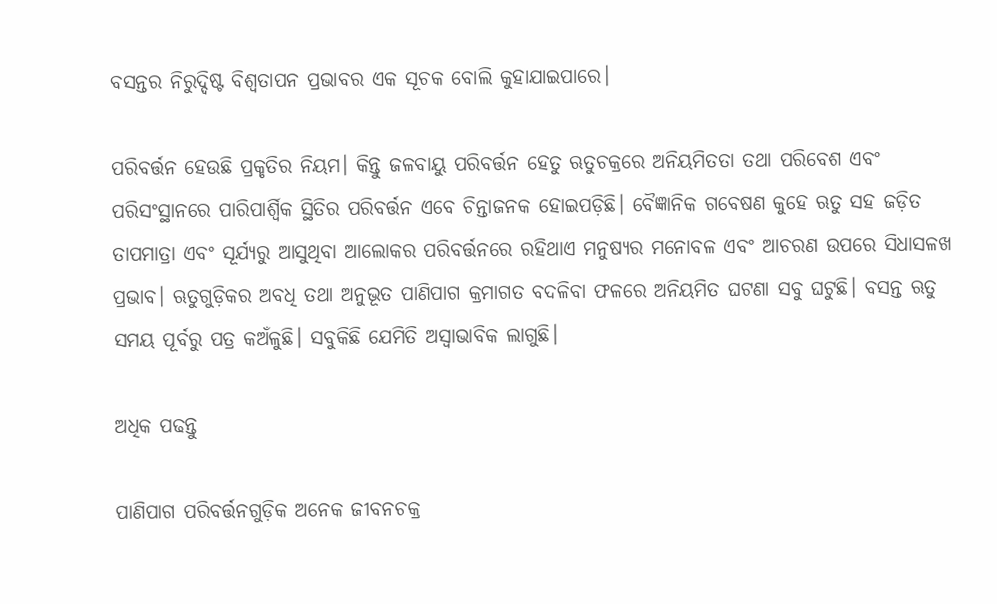ବସନ୍ତର ନିରୁଦ୍ଦିଷ୍ଟ ବିଶ୍ୱତାପନ ପ୍ରଭାବର ଏକ ସୂଚକ ବୋଲି କୁହାଯାଇପାରେ।

ପରିବର୍ତ୍ତନ ହେଉଛି ପ୍ରକୃତିର ନିୟମ। କିନ୍ତୁ ଜଳବାୟୁ ପରିବର୍ତ୍ତନ ହେତୁ ଋତୁଚକ୍ରରେ ଅନିୟମିତତା ତଥା ପରିବେଶ ଏବଂ ପରିସଂସ୍ଥାନରେ ପାରିପାର୍ଶ୍ବିକ ସ୍ଥିତିର ପରିବର୍ତ୍ତନ ଏବେ ଚିନ୍ତାଜନକ ହୋଇପଡ଼ିଛି। ବୈଜ୍ଞାନିକ ଗବେଷଣ କୁହେ ଋତୁ ସହ ଜଡ଼ିତ ତାପମାତ୍ରା ଏବଂ ସୂର୍ଯ୍ୟରୁ ଆସୁଥିବା ଆଲୋକର ପରିବର୍ତ୍ତନରେ ରହିଥାଏ ମନୁଷ୍ୟର ମନୋବଳ ଏବଂ ଆଚରଣ ଉପରେ ସିଧାସଳଖ ପ୍ରଭାବ। ଋତୁଗୁଡ଼ିକର ଅବଧି ତଥା ଅନୁଭୂତ ପାଣିପାଗ କ୍ରମାଗତ ବଦଳିବା ଫଳରେ ଅନିୟମିତ ଘଟଣା ସବୁ ଘଟୁଛି। ବସନ୍ତ ଋତୁ ସମୟ ପୂର୍ବରୁ ପତ୍ର କଅଁଳୁଛି। ସବୁକିଛି ଯେମିତି ଅସ୍ୱାଭାବିକ ଲାଗୁଛି।

ଅଧିକ ପଢନ୍ତୁ

ପାଣିପାଗ ପରିବର୍ତ୍ତନଗୁଡ଼ିକ ଅନେକ ଜୀବନଚକ୍ର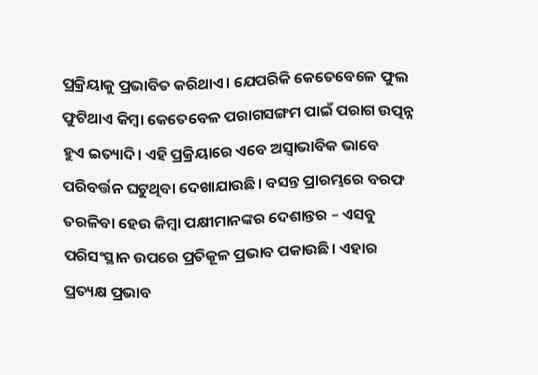ପ୍ରକ୍ରିୟାକୁ ପ୍ରଭାବିତ କରିଥାଏ। ଯେପରିକି କେତେବେଳେ ଫୁଲ ଫୁଟିଥାଏ କିମ୍ୱା କେତେବେଳ ପରାଗସଙ୍ଗମ ପାଇଁ ପରାଗ ଉତ୍ପନ୍ନ ହୁଏ ଇତ୍ୟାଦି। ଏହି ପ୍ରକ୍ରିୟାରେ ଏବେ ଅସ୍ୱାଭାବିକ ଭାବେ ପରିବର୍ତ୍ତନ ଘଟୁଥିବା ଦେଖାଯାଉଛି। ବସନ୍ତ ପ୍ରାରମ୍ଭରେ ବରଫ ତରଳିବା ହେଉ କିମ୍ୱା ପକ୍ଷୀମାନଙ୍କର ଦେଶାନ୍ତର – ଏସବୁ ପରିସଂସ୍ଥାନ ଉପରେ ପ୍ରତିକୂଳ ପ୍ରଭାବ ପକାଉଛି। ଏହାର ପ୍ରତ୍ୟକ୍ଷ ପ୍ରଭାବ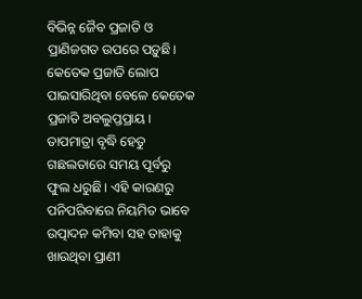ବିଭିନ୍ନ ଜୈବ ପ୍ରଜାତି ଓ ପ୍ରାଣିଜଗତ ଉପରେ ପଡ଼ୁଛି। କେତେକ ପ୍ରଜାତି ଲୋପ ପାଇସାରିଥିବା ବେଳେ କେତେକ ପ୍ରଜାତି ଅବଲୁପ୍ତପ୍ରାୟ। ତାପମାତ୍ରା ବୃଦ୍ଧି ହେତୁ ଗଛଲତାରେ ସମୟ ପୂର୍ବରୁ ଫୁଲ ଧରୁଛି। ଏହି କାରଣରୁ ପନିପରିବାରେ ନିୟମିତ ଭାବେ ଉତ୍ପାଦନ କମିବା ସହ ତାହାକୁ ଖାଉଥିବା ପ୍ରାଣୀ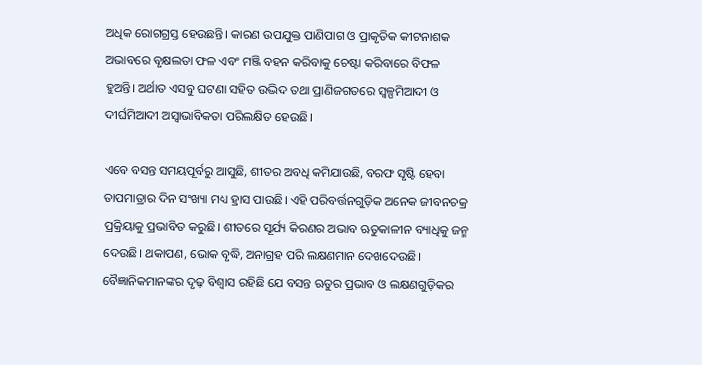ଅଧିକ ରୋଗଗ୍ରସ୍ତ ହେଉଛନ୍ତି। କାରଣ ଉପଯୁକ୍ତ ପାଣିପାଗ ଓ ପ୍ରାକୃତିକ କୀଟନାଶକ ଅଭାବରେ ବୃକ୍ଷଲତା ଫଳ ଏବଂ ମଞ୍ଜି ବହନ କରିବାକୁ ଚେଷ୍ଟା କରିବାରେ ବିଫଳ ହୁଅନ୍ତି। ଅର୍ଥାତ ଏସବୁ ଘଟଣା ସହିତ ଉଦ୍ଭିଦ ତଥା ପ୍ରାଣିଜଗତରେ ସ୍ୱଳ୍ପମିଆଦୀ ଓ ଦୀର୍ଘମିଆଦୀ ଅସ୍ୱାଭାବିକତା ପରିଲକ୍ଷିତ ହେଉଛି।

ଏବେ ବସନ୍ତ ସମୟପୂର୍ବରୁ ଆସୁଛି, ଶୀତର ଅବଧି କମିଯାଉଛି, ବରଫ ସୃଷ୍ଟି ହେବା ତାପମାତ୍ରାର ଦିନ ସଂଖ୍ୟା ମଧ୍ୟ ହ୍ରାସ ପାଉଛି। ଏହି ପରିବର୍ତ୍ତନଗୁଡ଼ିକ ଅନେକ ଜୀବନଚକ୍ର ପ୍ରକ୍ରିୟାକୁ ପ୍ରଭାବିତ କରୁଛି। ଶୀତରେ ସୂର୍ଯ୍ୟ କିରଣର ଅଭାବ ଋତୁକାଳୀନ ବ୍ୟାଧିକୁ ଜନ୍ମ ଦେଉଛି। ଥକାପଣ, ଭୋକ ବୃଦ୍ଧି, ଅନାଗ୍ରହ ପରି ଲକ୍ଷଣମାନ ଦେଖଦେଉଛି। ବୈଜ୍ଞାନିକମାନଙ୍କର ଦୃଢ଼ ବିଶ୍ୱାସ ରହିଛି ଯେ ବସନ୍ତ ଋତୁର ପ୍ରଭାବ ଓ ଲକ୍ଷଣଗୁଡ଼ିକର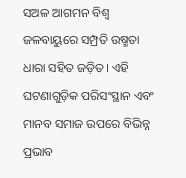ସଅଳ ଆଗମନ ବିଶ୍ୱ ଜଳବାୟୁରେ ସମ୍ପ୍ରତି ଉଷ୍ମତା ଧାରା ସହିତ ଜଡ଼ିତ। ଏହି ଘଟଣାଗୁଡ଼ିକ ପରିସଂସ୍ଥାନ ଏବଂ ମାନବ ସମାଜ ଉପରେ ବିଭିନ୍ନ ପ୍ରଭାବ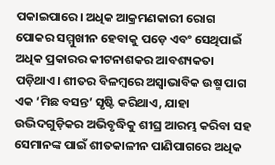ପକାଇପାରେ। ଅଧିକ ଆକ୍ରମଣକାରୀ ରୋଗ ପୋକର ସମ୍ମୁଖୀନ ହେବାକୁ ପଡ଼େ ଏବଂ ସେଥିପାଇଁ ଅଧିକ ପ୍ରକାରର କୀଟନାଶକର ଆବଶ୍ୟକତା ପଡ଼ିଥାଏ। ଶୀତର ବିଳମ୍ୱରେ ଅସ୍ୱାଭାବିକ ଉଷ୍ମ ପାଗ ଏକ ‘ମିଛ ବସନ୍ତ’ ସୃଷ୍ଟି କରିଥାଏ, ଯାହା ଉଦ୍ଭିଦଗୁଡ଼ିକର ଅଭିବୃଦ୍ଧିକୁ ଶୀଘ୍ର ଆରମ୍ଭ କରିବା ସହ ସେମାନଙ୍କ ପାଇଁ ଶୀତକାଳୀନ ପାଣିପାଗରେ ଅଧିକ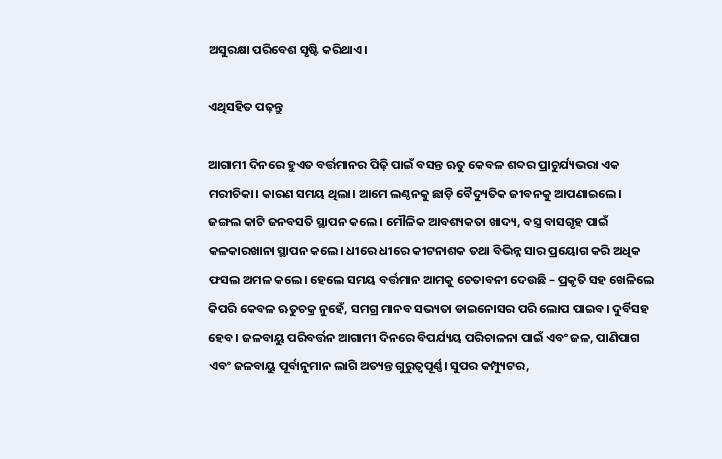ଅସୁରକ୍ଷା ପରିବେଶ ସୃଷ୍ଟି କରିଥାଏ।

ଏଥିସହିତ ପଢ଼ନ୍ତୁ

ଆଗାମୀ ଦିନରେ ହୁଏତ ବର୍ତ୍ତମାନର ପିଢ଼ି ପାଇଁ ବସନ୍ତ ଋତୁ କେବଳ ଶବ୍ଦର ପ୍ରାଚୁର୍ଯ୍ୟଭରା ଏକ ମରୀଚିକା। କାରଣ ସମୟ ଥିଲା। ଆମେ ଲଣ୍ଠନକୁ ଛାଡ଼ି ବୈଦ୍ୟୁତିକ ଜୀବନକୁ ଆପଣାଇଲେ। ଜଙ୍ଗଲ କାଟି ଜନବସତି ସ୍ଥାପନ କଲେ। ମୌଳିକ ଆବଶ୍ୟକତା ଖାଦ୍ୟ, ବସ୍ତ୍ର ବାସଗୃହ ପାଇଁ କଳକାରଖାନା ସ୍ଥାପନ କଲେ। ଧୀରେ ଧୀରେ କୀଟନାଶକ ତଥା ବିଭିନ୍ନ ସାର ପ୍ରୟୋଗ କରି ଅଧିକ ଫସଲ ଅମଳ କଲେ। ହେଲେ ସମୟ ବର୍ତ୍ତମାନ ଆମକୁ ଚେତାବନୀ ଦେଉଛି – ପ୍ରକୃତି ସହ ଖେଳିଲେ କିପରି କେବଳ ଋତୁଚକ୍ର ନୁହେଁ, ସମଗ୍ର ମାନବ ସଭ୍ୟତା ଡାଇନୋସର ପରି ଲୋପ ପାଇବ। ଦୁର୍ବିସହ ହେବ। ଜଳବାୟୁ ପରିବର୍ତ୍ତନ ଆଗାମୀ ଦିନରେ ବିପର୍ଯ୍ୟୟ ପରିଚାଳନା ପାଇଁ ଏବଂ ଜଳ, ପାଣିପାଗ ଏବଂ ଜଳବାୟୁ ପୂର୍ବାନୁମାନ ଲାଗି ଅତ୍ୟନ୍ତ ଗୁରୁତ୍ୱପୂର୍ଣ୍ଣ। ସୁପର କମ୍ପ୍ୟୁଟର,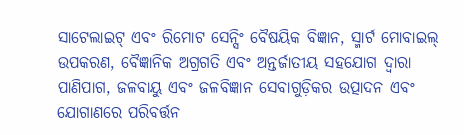ସାଟେଲାଇଟ୍‌‌ ଏବଂ ରିମୋଟ ସେନ୍ସିଂ ବୈଷୟିକ ବିଜ୍ଞାନ, ସ୍ମାର୍ଟ ମୋବାଇଲ୍‌‌ ଉପକରଣ, ବୈଜ୍ଞାନିକ ଅଗ୍ରଗତି ଏବଂ ଅନ୍ତର୍ଜାତୀୟ ସହଯୋଗ ଦ୍ୱାରା ପାଣିପାଗ, ଜଳବାୟୁ ଏବଂ ଜଳବିଜ୍ଞାନ ସେବାଗୁଡ଼ିକର ଉତ୍ପାଦନ ଏବଂ ଯୋଗାଣରେ ପରିବର୍ତ୍ତନ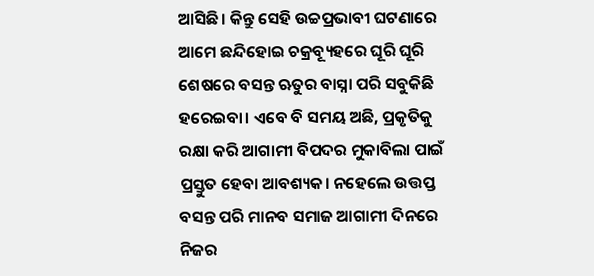ଆସିଛି। କିନ୍ତୁ ସେହି ଉଚ୍ଚପ୍ରଭାବୀ ଘଟଣାରେ ଆମେ ଛନ୍ଦିହୋଇ ଚକ୍ରବ୍ୟୂହରେ ଘୂରି ଘୂରି ଶେଷରେ ବସନ୍ତ ଋତୁର ବାସ୍ନା ପରି ସବୁକିଛି ହରେଇବା। ଏବେ ବି ସମୟ ଅଛି, ପ୍ରକୃତିକୁ ରକ୍ଷା କରି ଆଗାମୀ ବିପଦର ମୁକାବିଲା ପାଇଁ ପ୍ରସ୍ତୁତ ହେବା ଆବଶ୍ୟକ। ନହେଲେ ଉତ୍ତପ୍ତ ବସନ୍ତ ପରି ମାନବ ସମାଜ ଆଗାମୀ ଦିନରେ ନିଜର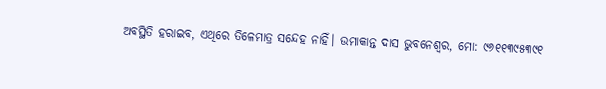ଅବସ୍ଥିତି ହରାଇବ, ଏଥିରେ ତିଳେମାତ୍ର ସନ୍ଦେହ ନାହିଁ। ଉମାକାନ୍ତ ଦାସ ଭୁବନେଶ୍ୱର, ମୋ: ୯୬୧୧୩୯୫୩୯୧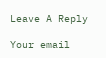Leave A Reply

Your email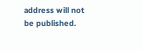address will not be published.